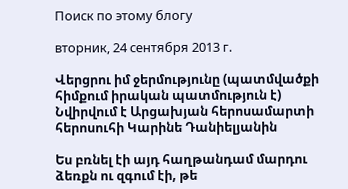Поиск по этому блогу

вторник, 24 сентября 2013 г.

Վերցրու իմ ջերմությունը (պատմվածքի հիմքում իրական պատմություն է) Նվիրվում է Արցախյան հերոսամարտի հերոսուհի Կարինե Դանիելյանին

Ես բռնել էի այդ հաղթանդամ մարդու ձեռքն ու զգում էի, թե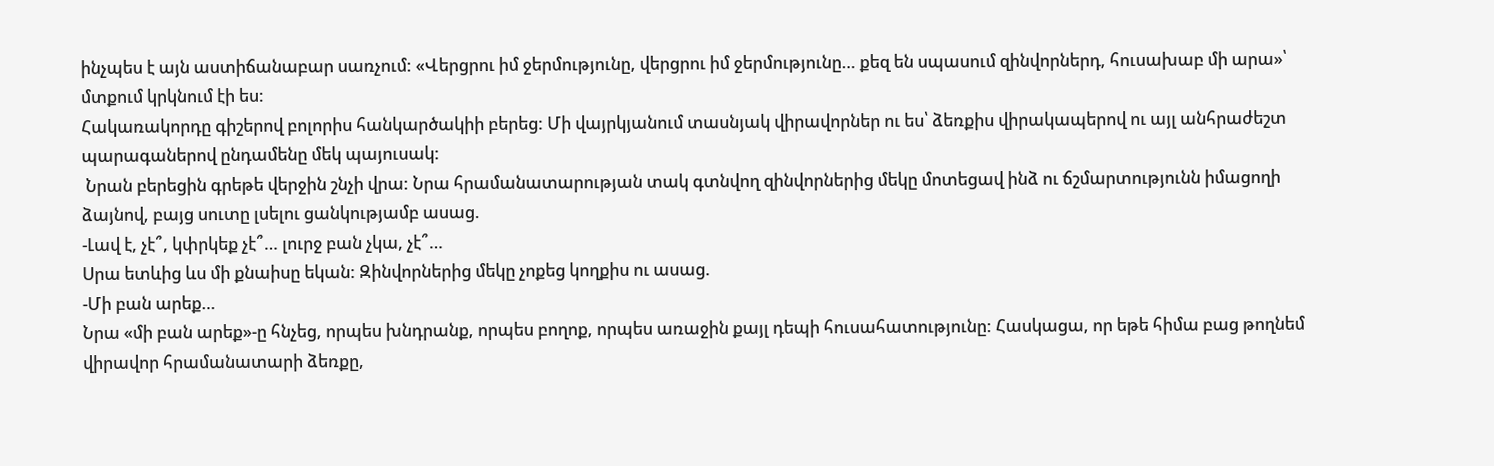ինչպես է այն աստիճանաբար սառչում: «Վերցրու իմ ջերմությունը, վերցրու իմ ջերմությունը… քեզ են սպասում զինվորներդ, հուսախաբ մի արա»՝ մտքում կրկնում էի ես:
Հակառակորդը գիշերով բոլորիս հանկարծակիի բերեց: Մի վայրկյանում տասնյակ վիրավորներ ու ես՝ ձեռքիս վիրակապերով ու այլ անհրաժեշտ պարագաներով ընդամենը մեկ պայուսակ:
 Նրան բերեցին գրեթե վերջին շնչի վրա: Նրա հրամանատարության տակ գտնվող զինվորներից մեկը մոտեցավ ինձ ու ճշմարտությունն իմացողի ձայնով, բայց սուտը լսելու ցանկությամբ ասաց.
-Լավ է, չէ՞, կփրկեք չէ՞… լուրջ բան չկա, չէ՞…
Սրա ետևից ևս մի քնաիսը եկան: Զինվորներից մեկը չոքեց կողքիս ու ասաց.
-Մի բան արեք…
Նրա «մի բան արեք»-ը հնչեց, որպես խնդրանք, որպես բողոք, որպես առաջին քայլ դեպի հուսահատությունը: Հասկացա, որ եթե հիմա բաց թողնեմ վիրավոր հրամանատարի ձեռքը,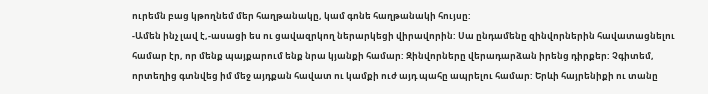ուրեմն բաց կթողնեմ մեր հաղթանակը, կամ գոնե հաղթանակի հույսը:
-Ամեն ինչ լավ է,-ասացի ես ու ցավազրկող ներարկեցի վիրավորին: Սա ընդամենը զինվորներին հավատացնելու համար էր, որ մենք պայքարում ենք նրա կյանքի համար: Զինվորները վերադարձան իրենց դիրքեր: Չգիտեմ, որտեղից գտնվեց իմ մեջ այդքան հավատ ու կամքի ուժ այդ պահը ապրելու համար: Երևի հայրենիքի ու տանը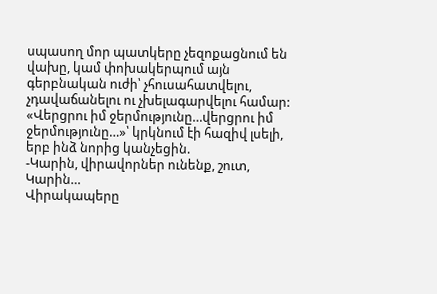սպասող մոր պատկերը չեզոքացնում են վախը, կամ փոխակերպում այն գերբնական ուժի՝ չհուսահատվելու, չդավաճանելու ու չխելագարվելու համար:
«Վերցրու իմ ջերմությունը…վերցրու իմ ջերմությունը…»՝ կրկնում էի հազիվ լսելի, երբ ինձ նորից կանչեցին.
-Կարին, վիրավորներ ունենք, շուտ, Կարին…
Վիրակապերը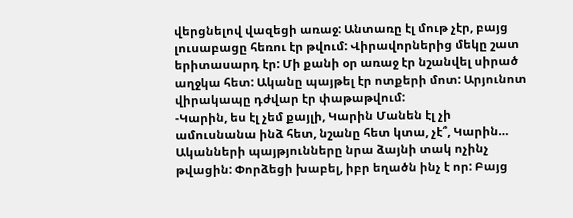վերցնելով վազեցի առաջ: Անտառը էլ մութ չէր, բայց լուսաբացը հեռու էր թվում: Վիրավորներից մեկը շատ երիտասարդ էր: Մի քանի օր առաջ էր նշանվել սիրած աղջկա հետ: Ականը պայթել էր ոտքերի մոտ: Արյունոտ վիրակապը դժվար էր փաթաթվում:
-Կարին, ես էլ չեմ քայլի, Կարին Մանեն էլ չի ամուսնանա ինձ հետ, նշանը հետ կտա, չէ՞, Կարին…
Ականների պայթյունները նրա ձայնի տակ ոչինչ թվացին: Փորձեցի խաբել, իբր եղածն ինչ է որ: Բայց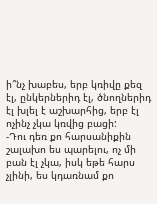ի՞նչ խաբես, երբ կռիվը քեզ էլ, ընկերներիդ էլ, ծնողներիդ էլ խլել է աշխարհից, երբ էլ ոչինչ չկա կռվից բացի:
-Դու դեռ քո հարսանիքին շալախո ես պարելու, ոչ մի բան էլ չկա, իսկ եթե հարս չլինի, ես կդառնամ քո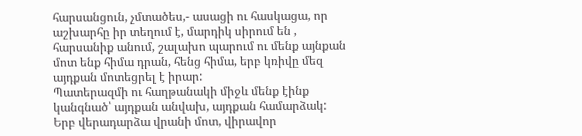հարսանցուն, չմտածես,- ասացի ու հասկացա, որ աշխարհը իր տեղում է, մարդիկ սիրում են , հարսանիք անում, շալախո պարում ու մենք այնքան մոտ ենք հիմա դրան, հենց հիմա, երբ կռիվը մեզ այդքան մոտեցրել է իրար:
Պատերազմի ու հաղթանակի միջև մենք էինք կանգնած՝ այդքան անվախ, այդքան համարձակ:
Երբ վերադարձա վրանի մոտ, վիրավոր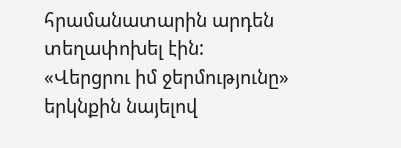հրամանատարին արդեն տեղափոխել էին:
«Վերցրու իմ ջերմությունը» երկնքին նայելով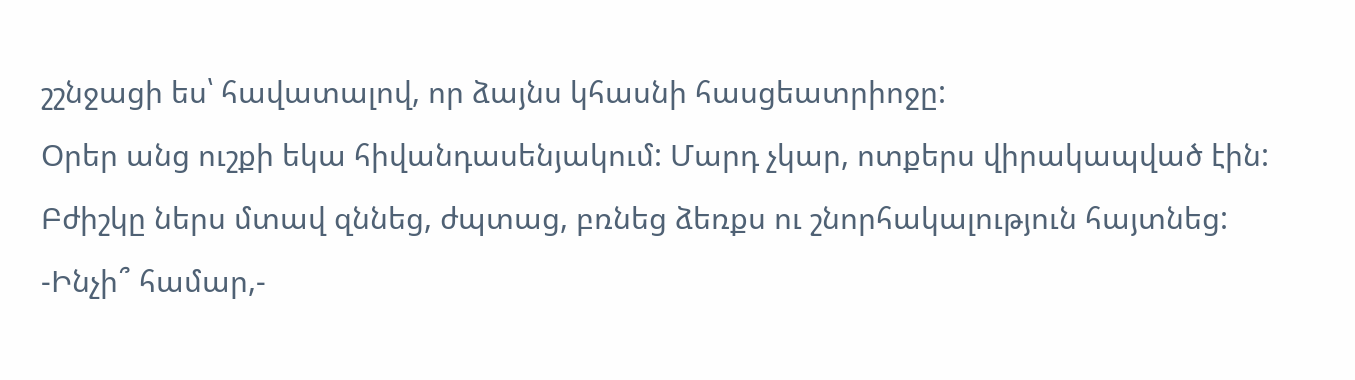շշնջացի ես՝ հավատալով, որ ձայնս կհասնի հասցեատրիոջը:
Օրեր անց ուշքի եկա հիվանդասենյակում: Մարդ չկար, ոտքերս վիրակապված էին: Բժիշկը ներս մտավ զննեց, ժպտաց, բռնեց ձեռքս ու շնորհակալություն հայտնեց:
-Ինչի՞ համար,-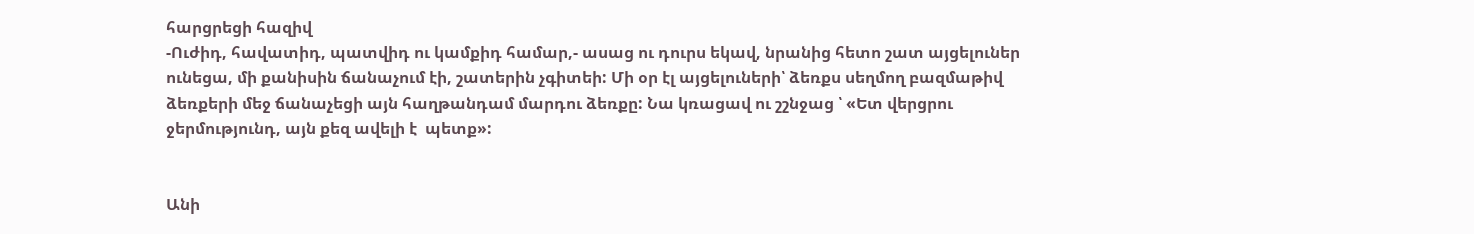հարցրեցի հազիվ
-Ուժիդ, հավատիդ, պատվիդ ու կամքիդ համար,- ասաց ու դուրս եկավ, նրանից հետո շատ այցելուներ ունեցա, մի քանիսին ճանաչում էի, շատերին չգիտեի: Մի օր էլ այցելուների՝ ձեռքս սեղմող բազմաթիվ ձեռքերի մեջ ճանաչեցի այն հաղթանդամ մարդու ձեռքը: Նա կռացավ ու շշնջաց ՝ «Ետ վերցրու ջերմությունդ, այն քեզ ավելի է  պետք»:


Անի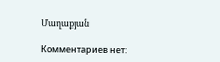Մաղաքյան

Комментариев нет: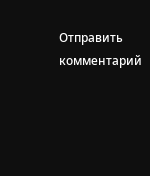Отправить комментарий